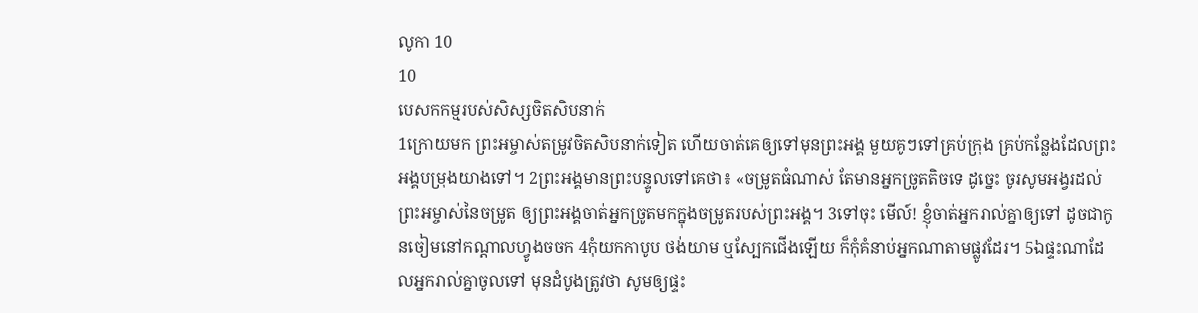លូកា 10
10
បេសកកម្មរបស់សិស្សចិតសិបនាក់
1ក្រោយមក ព្រះអម្ចាស់តម្រូវចិតសិបនាក់ទៀត ហើយចាត់គេឲ្យទៅមុនព្រះអង្គ មួយគូៗទៅគ្រប់ក្រុង គ្រប់កន្លែងដែលព្រះអង្គបម្រុងយាងទៅ។ 2ព្រះអង្គមានព្រះបន្ទូលទៅគេថា៖ «ចម្រូតធំណាស់ តែមានអ្នកច្រូតតិចទេ ដូច្នេះ ចូរសូមអង្វរដល់ព្រះអម្ចាស់នៃចម្រូត ឲ្យព្រះអង្គចាត់អ្នកច្រូតមកក្នុងចម្រូតរបស់ព្រះអង្គ។ 3ទៅចុះ មើល៍! ខ្ញុំចាត់អ្នករាល់គ្នាឲ្យទៅ ដូចជាកូនចៀមនៅកណ្តាលហ្វូងចចក 4កុំយកកាបូប ថង់យាម ឬស្បែកជើងឡើយ ក៏កុំគំនាប់អ្នកណាតាមផ្លូវដែរ។ 5ឯផ្ទះណាដែលអ្នករាល់គ្នាចូលទៅ មុនដំបូងត្រូវថា សូមឲ្យផ្ទះ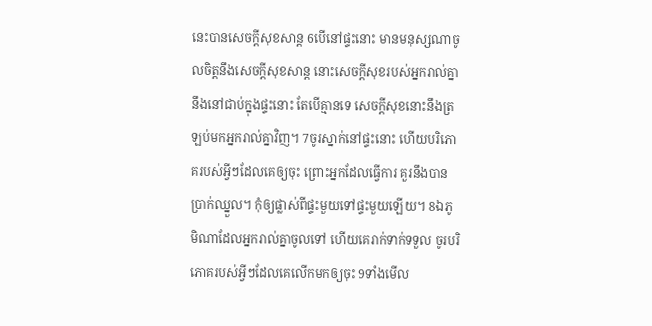នេះបានសេចក្តីសុខសាន្ត 6បើនៅផ្ទះនោះ មានមនុស្សណាចូលចិត្តនឹងសេចក្តីសុខសាន្ត នោះសេចក្តីសុខរបស់អ្នករាល់គ្នា នឹងនៅជាប់ក្នុងផ្ទះនោះ តែបើគ្មានទេ សេចក្តីសុខនោះនឹងត្រឡប់មកអ្នករាល់គ្នាវិញ។ 7ចូរស្នាក់នៅផ្ទះនោះ ហើយបរិភោគរបស់អ្វីៗដែលគេឲ្យចុះ ព្រោះអ្នកដែលធ្វើការ គួរនឹងបានប្រាក់ឈ្នួល។ កុំឲ្យផ្លាស់ពីផ្ទះមួយទៅផ្ទះមួយឡើយ។ 8ឯភូមិណាដែលអ្នករាល់គ្នាចូលទៅ ហើយគេរាក់ទាក់ទទួល ចូរបរិភោគរបស់អ្វីៗដែលគេលើកមកឲ្យចុះ 9ទាំងមើល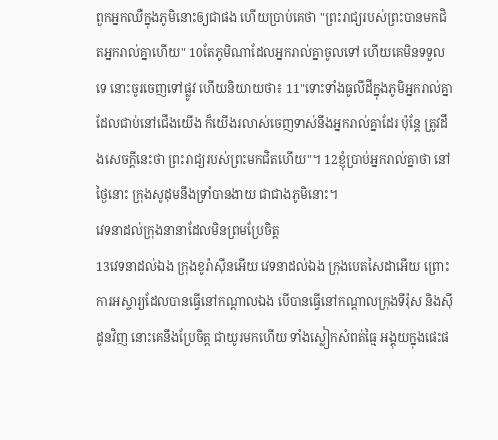ពួកអ្នកឈឺក្នុងភូមិនោះឲ្យជាផង ហើយប្រាប់គេថា "ព្រះរាជ្យរបស់ព្រះបានមកជិតអ្នករាល់គ្នាហើយ" 10តែភូមិណាដែលអ្នករាល់គ្នាចូលទៅ ហើយគេមិនទទួលទេ នោះចូរចេញទៅផ្លូវ ហើយនិយាយថា៖ 11"ទោះទាំងធូលីដីក្នុងភូមិអ្នករាល់គ្នា ដែលជាប់នៅជើងយើង ក៏យើងរលាស់ចេញទាស់នឹងអ្នករាល់គ្នាដែរ ប៉ុន្តែ ត្រូវដឹងសេចក្តីនេះថា ព្រះរាជ្យរបស់ព្រះមកជិតហើយ"។ 12ខ្ញុំប្រាប់អ្នករាល់គ្នាថា នៅថ្ងៃនោះ ក្រុងសូដុមនឹងទ្រាំបានងាយ ជាជាងភូមិនោះ។
វេទនាដល់ក្រុងនានាដែលមិនព្រមប្រែចិត្ត
13វេទនាដល់ឯង ក្រុងខូរ៉ាស៊ីនអើយ វេទនាដល់ឯង ក្រុងបេតសៃដាអើយ ព្រោះការអស្ចារ្យដែលបានធ្វើនៅកណ្តាលឯង បើបានធ្វើនៅកណ្តាលក្រុងទីរ៉ុស និងស៊ីដូនវិញ នោះគេនឹងប្រែចិត្ត ជាយូរមកហើយ ទាំងស្លៀកសំពត់ធ្មៃ អង្គុយក្នុងផេះផ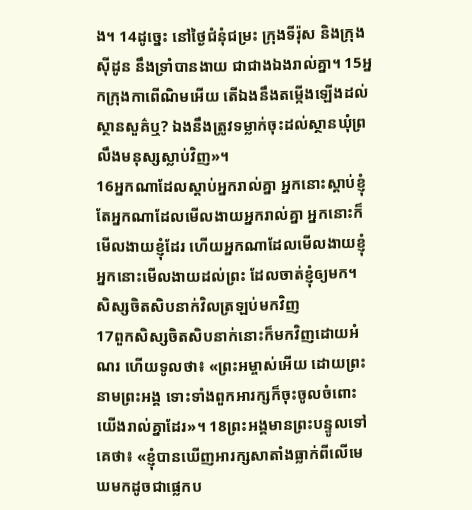ង។ 14ដូច្នេះ នៅថ្ងៃជំនុំជម្រះ ក្រុងទីរ៉ុស និងក្រុងស៊ីដូន នឹងទ្រាំបានងាយ ជាជាងឯងរាល់គ្នា។ 15អ្នកក្រុងកាពើណិមអើយ តើឯងនឹងតម្កើងឡើងដល់ស្ថានសួគ៌ឬ? ឯងនឹងត្រូវទម្លាក់ចុះដល់ស្ថានឃុំព្រលឹងមនុស្សស្លាប់វិញ»។
16អ្នកណាដែលស្តាប់អ្នករាល់គ្នា អ្នកនោះស្តាប់ខ្ញុំ តែអ្នកណាដែលមើលងាយអ្នករាល់គ្នា អ្នកនោះក៏មើលងាយខ្ញុំដែរ ហើយអ្នកណាដែលមើលងាយខ្ញុំ អ្នកនោះមើលងាយដល់ព្រះ ដែលចាត់ខ្ញុំឲ្យមក។
សិស្សចិតសិបនាក់វិលត្រឡប់មកវិញ
17ពួកសិស្សចិតសិបនាក់នោះក៏មកវិញដោយអំណរ ហើយទូលថា៖ «ព្រះអម្ចាស់អើយ ដោយព្រះនាមព្រះអង្គ ទោះទាំងពួកអារក្សក៏ចុះចូលចំពោះយើងរាល់គ្នាដែរ»។ 18ព្រះអង្គមានព្រះបន្ទូលទៅគេថា៖ «ខ្ញុំបានឃើញអារក្សសាតាំងធ្លាក់ពីលើមេឃមកដូចជាផ្លេកប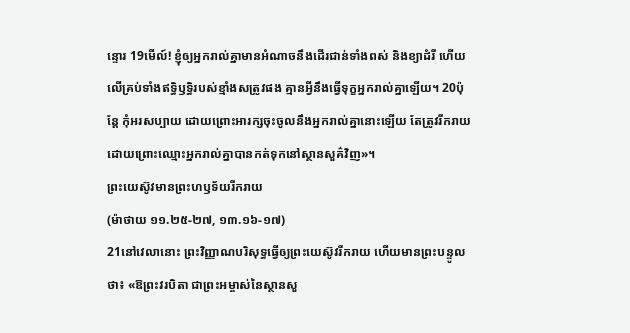ន្ទោរ 19មើល៍! ខ្ញុំឲ្យអ្នករាល់គ្នាមានអំណាចនឹងដើរជាន់ទាំងពស់ និងខ្យាដំរី ហើយលើគ្រប់ទាំងឥទ្ធិឫទ្ធិរបស់ខ្មាំងសត្រូវផង គ្មានអ្វីនឹងធ្វើទុក្ខអ្នករាល់គ្នាឡើយ។ 20ប៉ុន្តែ កុំអរសប្បាយ ដោយព្រោះអារក្សចុះចូលនឹងអ្នករាល់គ្នានោះឡើយ តែត្រូវរីករាយ ដោយព្រោះឈ្មោះអ្នករាល់គ្នាបានកត់ទុកនៅស្ថានសួគ៌វិញ»។
ព្រះយេស៊ូវមានព្រះហឫទ័យរីករាយ
(ម៉ាថាយ ១១.២៥-២៧, ១៣.១៦-១៧)
21នៅវេលានោះ ព្រះវិញ្ញាណបរិសុទ្ធធ្វើឲ្យព្រះយេស៊ូវរីករាយ ហើយមានព្រះបន្ទូលថា៖ «ឱព្រះវរបិតា ជាព្រះអម្ចាស់នៃស្ថានសួ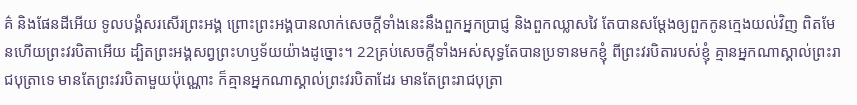គ៌ និងផែនដីអើយ ទូលបង្គំសរសើរព្រះអង្គ ព្រោះព្រះអង្គបានលាក់សេចក្តីទាំងនេះនឹងពួកអ្នកប្រាជ្ញ និងពួកឈ្លាសវៃ តែបានសម្តែងឲ្យពួកកូនក្មេងយល់វិញ ពិតមែនហើយព្រះវរបិតាអើយ ដ្បិតព្រះអង្គសព្វព្រះហឫទ័យយ៉ាងដូច្នោះ។ 22គ្រប់សេចក្តីទាំងអស់សុទ្ធតែបានប្រទានមកខ្ញុំ ពីព្រះវរបិតារបស់ខ្ញុំ គ្មានអ្នកណាស្គាល់ព្រះរាជបុត្រាទេ មានតែព្រះវរបិតាមួយប៉ុណ្ណោះ ក៏គ្មានអ្នកណាស្គាល់ព្រះវរបិតាដែរ មានតែព្រះរាជបុត្រា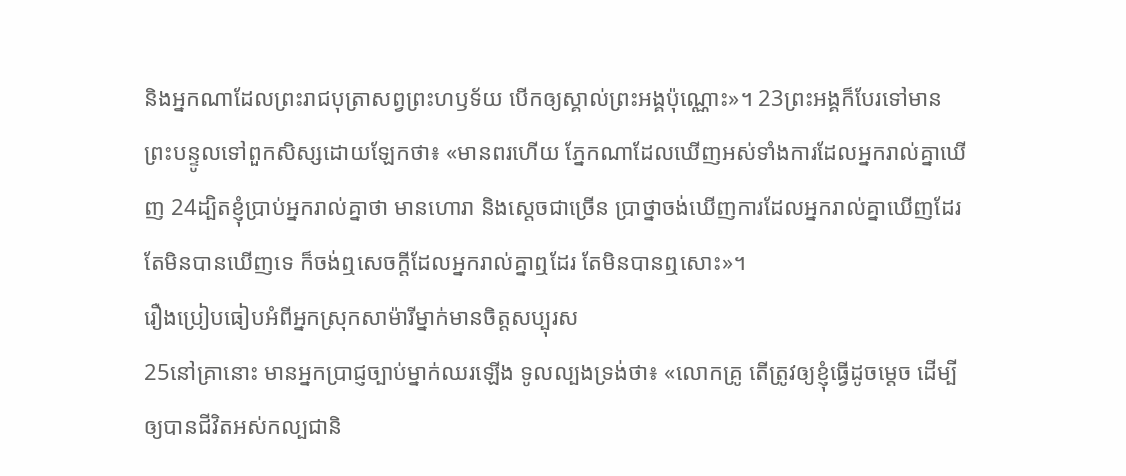និងអ្នកណាដែលព្រះរាជបុត្រាសព្វព្រះហឫទ័យ បើកឲ្យស្គាល់ព្រះអង្គប៉ុណ្ណោះ»។ 23ព្រះអង្គក៏បែរទៅមានព្រះបន្ទូលទៅពួកសិស្សដោយឡែកថា៖ «មានពរហើយ ភ្នែកណាដែលឃើញអស់ទាំងការដែលអ្នករាល់គ្នាឃើញ 24ដ្បិតខ្ញុំប្រាប់អ្នករាល់គ្នាថា មានហោរា និងស្តេចជាច្រើន ប្រាថ្នាចង់ឃើញការដែលអ្នករាល់គ្នាឃើញដែរ តែមិនបានឃើញទេ ក៏ចង់ឮសេចក្តីដែលអ្នករាល់គ្នាឮដែរ តែមិនបានឮសោះ»។
រឿងប្រៀបធៀបអំពីអ្នកស្រុកសាម៉ារីម្នាក់មានចិត្ដសប្បុរស
25នៅគ្រានោះ មានអ្នកប្រាជ្ញច្បាប់ម្នាក់ឈរឡើង ទូលល្បងទ្រង់ថា៖ «លោកគ្រូ តើត្រូវឲ្យខ្ញុំធ្វើដូចម្តេច ដើម្បីឲ្យបានជីវិតអស់កល្បជានិ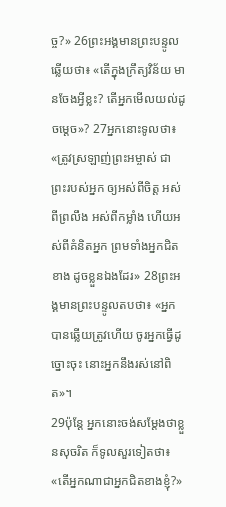ច្ច?» 26ព្រះអង្គមានព្រះបន្ទូលឆ្លើយថា៖ «តើក្នុងក្រឹត្យវិន័យ មានចែងអ្វីខ្លះ? តើអ្នកមើលយល់ដូចម្តេច»? 27អ្នកនោះទូលថា៖ «ត្រូវស្រឡាញ់ព្រះអម្ចាស់ ជាព្រះរបស់អ្នក ឲ្យអស់ពីចិត្ត អស់ពីព្រលឹង អស់ពីកម្លាំង ហើយអស់ពីគំនិតអ្នក ព្រមទាំងអ្នកជិតខាង ដូចខ្លួនឯងដែរ» 28ព្រះអង្គមានព្រះបន្ទូលតបថា៖ «អ្នកបានឆ្លើយត្រូវហើយ ចូរអ្នកធ្វើដូច្នោះចុះ នោះអ្នកនឹងរស់នៅពិត»។
29ប៉ុន្ដែ អ្នកនោះចង់សម្តែងថាខ្លួនសុចរិត ក៏ទូលសួរទៀតថា៖ «តើអ្នកណាជាអ្នកជិតខាងខ្ញុំ?»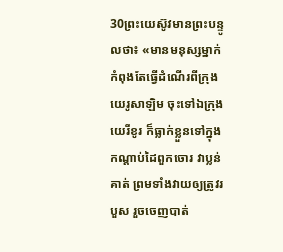30ព្រះយេស៊ូវមានព្រះបន្ទូលថា៖ «មានមនុស្សម្នាក់កំពុងតែធ្វើដំណើរពីក្រុងយេរូសាឡិម ចុះទៅឯក្រុងយេរីខូរ ក៏ធ្លាក់ខ្លួនទៅក្នុងកណ្តាប់ដៃពួកចោរ វាប្លន់គាត់ ព្រមទាំងវាយឲ្យត្រូវរបួស រួចចេញបាត់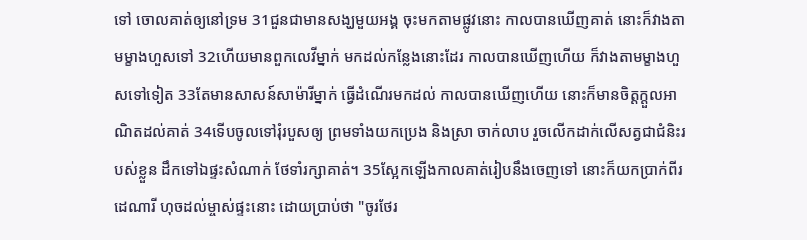ទៅ ចោលគាត់ឲ្យនៅទ្រម 31ជួនជាមានសង្ឃមួយអង្គ ចុះមកតាមផ្លូវនោះ កាលបានឃើញគាត់ នោះក៏វាងតាមម្ខាងហួសទៅ 32ហើយមានពួកលេវីម្នាក់ មកដល់កន្លែងនោះដែរ កាលបានឃើញហើយ ក៏វាងតាមម្ខាងហួសទៅទៀត 33តែមានសាសន៍សាម៉ារីម្នាក់ ធ្វើដំណើរមកដល់ កាលបានឃើញហើយ នោះក៏មានចិត្តក្តួលអាណិតដល់គាត់ 34ទើបចូលទៅរុំរបួសឲ្យ ព្រមទាំងយកប្រេង និងស្រា ចាក់លាប រួចលើកដាក់លើសត្វជាជំនិះរបស់ខ្លួន ដឹកទៅឯផ្ទះសំណាក់ ថែទាំរក្សាគាត់។ 35ស្អែកឡើងកាលគាត់រៀបនឹងចេញទៅ នោះក៏យកប្រាក់ពីរដេណារី ហុចដល់ម្ចាស់ផ្ទះនោះ ដោយប្រាប់ថា "ចូរថែរ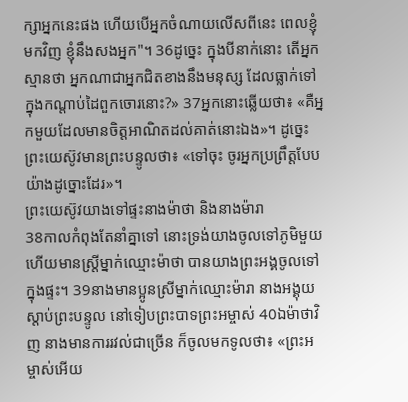ក្សាអ្នកនេះផង ហើយបើអ្នកចំណាយលើសពីនេះ ពេលខ្ញុំមកវិញ ខ្ញុំនឹងសងអ្នក"។ 36ដូច្នេះ ក្នុងបីនាក់នោះ តើអ្នកស្មានថា អ្នកណាជាអ្នកជិតខាងនឹងមនុស្ស ដែលធ្លាក់ទៅក្នុងកណ្តាប់ដៃពួកចោរនោះ?» 37អ្នកនោះឆ្លើយថា៖ «គឺអ្នកមួយដែលមានចិត្តអាណិតដល់គាត់នោះឯង»។ ដូច្នេះ ព្រះយេស៊ូវមានព្រះបន្ទូលថា៖ «ទៅចុះ ចូរអ្នកប្រព្រឹត្តបែបយ៉ាងដូច្នោះដែរ»។
ព្រះយេស៊ូវយាងទៅផ្ទះនាងម៉ាថា និងនាងម៉ារា
38កាលកំពុងតែនាំគ្នាទៅ នោះទ្រង់យាងចូលទៅភូមិមួយ ហើយមានស្ត្រីម្នាក់ឈ្មោះម៉ាថា បានយាងព្រះអង្គចូលទៅក្នុងផ្ទះ។ 39នាងមានប្អូនស្រីម្នាក់ឈ្មោះម៉ារា នាងអង្គុយស្តាប់ព្រះបន្ទូល នៅទៀបព្រះបាទព្រះអម្ចាស់ 40ឯម៉ាថាវិញ នាងមានការរវល់ជាច្រើន ក៏ចូលមកទូលថា៖ «ព្រះអម្ចាស់អើយ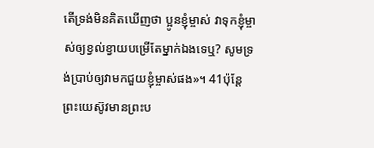តើទ្រង់មិនគិតឃើញថា ប្អូនខ្ញុំម្ចាស់ វាទុកខ្ញុំម្ចាស់ឲ្យខ្វល់ខ្វាយបម្រើតែម្នាក់ឯងទេឬ? សូមទ្រង់ប្រាប់ឲ្យវាមកជួយខ្ញុំម្ចាស់ផង»។ 41ប៉ុន្តែ ព្រះយេស៊ូវមានព្រះប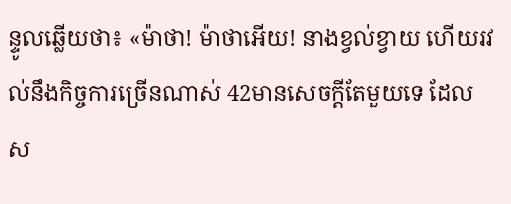ន្ទូលឆ្លើយថា៖ «ម៉ាថា! ម៉ាថាអើយ! នាងខ្វល់ខ្វាយ ហើយរវល់នឹងកិច្ចការច្រើនណាស់ 42មានសេចក្តីតែមួយទេ ដែលស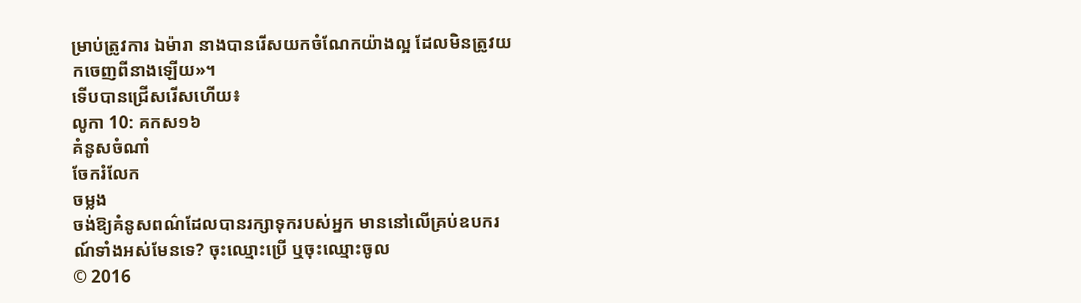ម្រាប់ត្រូវការ ឯម៉ារា នាងបានរើសយកចំណែកយ៉ាងល្អ ដែលមិនត្រូវយកចេញពីនាងឡើយ»។
ទើបបានជ្រើសរើសហើយ៖
លូកា 10: គកស១៦
គំនូសចំណាំ
ចែករំលែក
ចម្លង
ចង់ឱ្យគំនូសពណ៌ដែលបានរក្សាទុករបស់អ្នក មាននៅលើគ្រប់ឧបករណ៍ទាំងអស់មែនទេ? ចុះឈ្មោះប្រើ ឬចុះឈ្មោះចូល
© 2016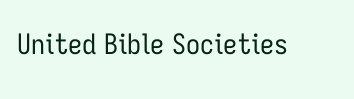United Bible Societies